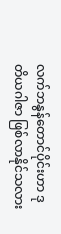လက်ဘနွန်တောင်ပိုင်းဟာ ဒုတိယဂါဇာ ဖြစ်လာနိုင်သလား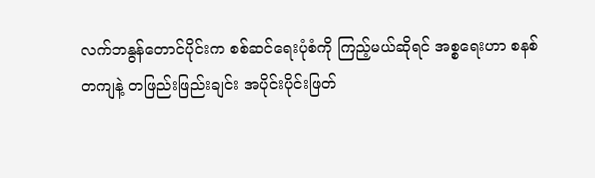လက်ဘနွန်တောင်ပိုင်းက စစ်ဆင်ရေးပုံစံကို ကြည့်မယ်ဆိုရင် အစ္စရေးဟာ စနစ်တကျနဲ့ တဖြည်းဖြည်းချင်း အပိုင်းပိုင်းဖြတ်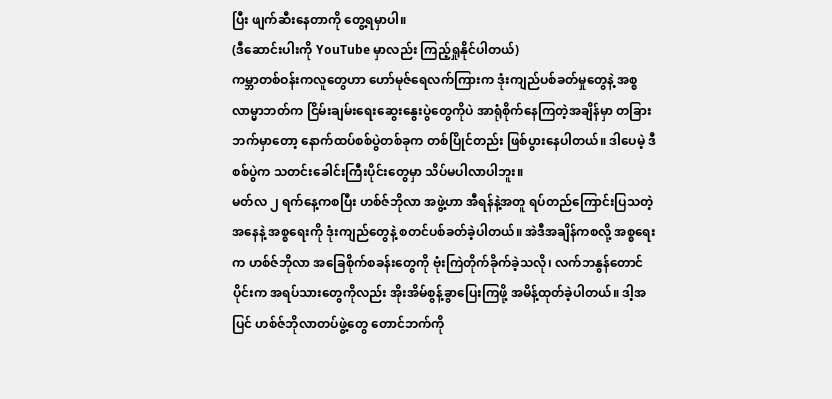ပြီး ဖျက်ဆီးနေတာကို တွေ့ရမှာပါ။
(ဒီဆောင်းပါးကို YouTube မှာလည်း ကြည့်ရှုနိုင်ပါတယ်)
ကမ္ဘာတစ်ဝန်းကလူတွေဟာ ဟော်မုဇ်ရေလက်ကြားက ဒုံးကျည်ပစ်ခတ်မှုတွေနဲ့ အစ္စလာမ္မာဘတ်က ငြိမ်းချမ်းရေးဆွေးနွေးပွဲတွေကိုပဲ အာရုံစိုက်နေကြတဲ့အချိန်မှာ တခြားဘက်မှာတော့ နောက်ထပ်စစ်ပွဲတစ်ခုက တစ်ပြိုင်တည်း ဖြစ်ပွားနေပါတယ်။ ဒါပေမဲ့ ဒီစစ်ပွဲက သတင်းခေါင်းကြီးပိုင်းတွေမှာ သိပ်မပါလာပါဘူး။
မတ်လ ၂ ရက်နေ့ကစပြီး ဟစ်ဇ်ဘိုလာ အဖွဲ့ဟာ အီရန်နဲ့အတူ ရပ်တည်ကြောင်းပြသတဲ့အနေနဲ့ အစ္စရေးကို ဒုံးကျည်တွေနဲ့ စတင်ပစ်ခတ်ခဲ့ပါတယ်။ အဲဒီအချိန်ကစလို့ အစ္စရေးက ဟစ်ဇ်ဘိုလာ အခြေစိုက်စခန်းတွေကို ဗုံးကြဲတိုက်ခိုက်ခဲ့သလို၊ လက်ဘနွန်တောင်ပိုင်းက အရပ်သားတွေကိုလည်း အိုးအိမ်စွန့်ခွာပြေးကြဖို့ အမိန့်ထုတ်ခဲ့ပါတယ်။ ဒါ့အပြင် ဟစ်ဇ်ဘိုလာတပ်ဖွဲ့တွေ တောင်ဘက်ကို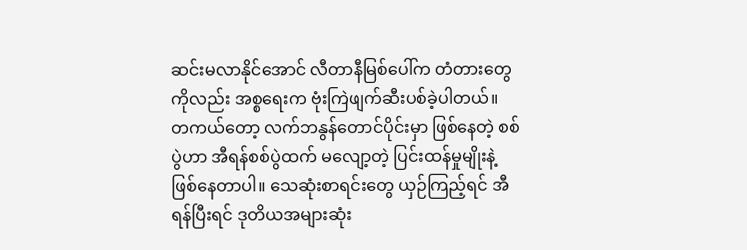ဆင်းမလာနိုင်အောင် လီတာနီမြစ်ပေါ်က တံတားတွေကိုလည်း အစ္စရေးက ဗုံးကြဲဖျက်ဆီးပစ်ခဲ့ပါတယ်။
တကယ်တော့ လက်ဘနွန်တောင်ပိုင်းမှာ ဖြစ်နေတဲ့ စစ်ပွဲဟာ အီရန်စစ်ပွဲထက် မလျော့တဲ့ ပြင်းထန်မှုမျိုးနဲ့ ဖြစ်နေတာပါ။ သေဆုံးစာရင်းတွေ ယှဉ်ကြည့်ရင် အီရန်ပြီးရင် ဒုတိယအများဆုံး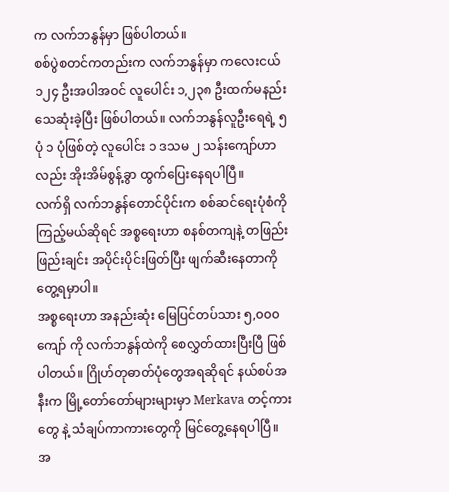က လက်ဘနွန်မှာ ဖြစ်ပါတယ်။
စစ်ပွဲစတင်ကတည်းက လက်ဘနွန်မှာ ကလေးငယ် ၁၂၄ ဦးအပါအဝင် လူပေါင်း ၁,၂၃၈ ဦးထက်မနည်း သေဆုံးခဲ့ပြီး ဖြစ်ပါတယ်။ လက်ဘနွန်လူဦးရေရဲ့ ၅ ပုံ ၁ ပုံဖြစ်တဲ့ လူပေါင်း ၁ ဒသမ ၂ သန်းကျော်ဟာလည်း အိုးအိမ်စွန့်ခွာ ထွက်ပြေးနေရပါပြီ။
လက်ရှိ လက်ဘနွန်တောင်ပိုင်းက စစ်ဆင်ရေးပုံစံကို ကြည့်မယ်ဆိုရင် အစ္စရေးဟာ စနစ်တကျနဲ့ တဖြည်းဖြည်းချင်း အပိုင်းပိုင်းဖြတ်ပြီး ဖျက်ဆီးနေတာကို တွေ့ရမှာပါ။
အစ္စရေးဟာ အနည်းဆုံး မြေပြင်တပ်သား ၅,၀၀၀ ကျော် ကို လက်ဘနွန်ထဲကို စေလွှတ်ထားပြီးပြီ ဖြစ်ပါတယ်။ ဂြိုဟ်တုဓာတ်ပုံတွေအရဆိုရင် နယ်စပ်အနီးက မြို့တော်တော်များများမှာ Merkava တင့်ကားတွေ နဲ့ သံချပ်ကာကားတွေကို မြင်တွေ့နေရပါပြီ။ အ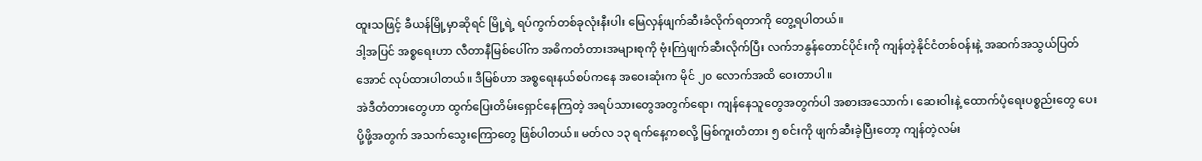ထူးသဖြင့် ခီယန်မြို့မှာဆိုရင် မြို့ရဲ့ ရပ်ကွက်တစ်ခုလုံးနီးပါး မြေလှန်ဖျက်ဆီးခံလိုက်ရတာကို တွေ့ရပါတယ်။
ဒါ့အပြင် အစ္စရေးဟာ လီတာနီမြစ်ပေါ်က အဓိကတံတားအများစုကို ဗုံးကြဲဖျက်ဆီးလိုက်ပြီး လက်ဘနွန်တောင်ပိုင်းကို ကျန်တဲ့နိုင်ငံတစ်ဝန်းနဲ့ အဆက်အသွယ်ပြတ်အောင် လုပ်ထားပါတယ်။ ဒီမြစ်ဟာ အစ္စရေးနယ်စပ်ကနေ အဝေးဆုံးက မိုင် ၂၀ လောက်အထိ ဝေးတာပါ။
အဲဒီတံတားတွေဟာ ထွက်ပြေးတိမ်းရှောင်နေကြတဲ့ အရပ်သားတွေအတွက်ရော၊ ကျန်နေသူတွေအတွက်ပါ အစားအသောက်၊ ဆေးဝါးနဲ့ ထောက်ပံ့ရေးပစ္စည်းတွေ ပေးပို့ဖို့အတွက် အသက်သွေးကြောတွေ ဖြစ်ပါတယ်။ မတ်လ ၁၃ ရက်နေ့ကစလို့ မြစ်ကူးတံတား ၅ စင်းကို ဖျက်ဆီးခဲ့ပြီးတော့ ကျန်တဲ့လမ်း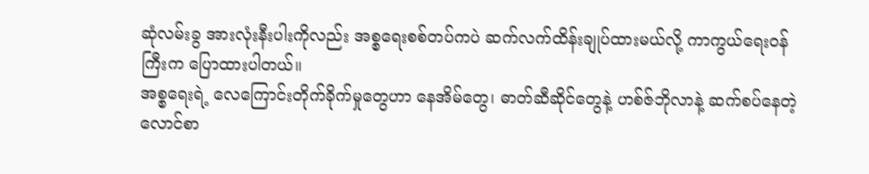ဆုံလမ်းခွ အားလုံးနီးပါးကိုလည်း အစ္စရေးစစ်တပ်ကပဲ ဆက်လက်ထိန်းချုပ်ထားမယ်လို့ ကာကွယ်ရေးဝန်ကြီးက ပြောထားပါတယ်။
အစ္စရေးရဲ့ လေကြောင်းတိုက်ခိုက်မှုတွေဟာ နေအိမ်တွေ၊ ဓာတ်ဆီဆိုင်တွေနဲ့ ဟစ်ဇ်ဘိုလာနဲ့ ဆက်စပ်နေတဲ့ လောင်စာ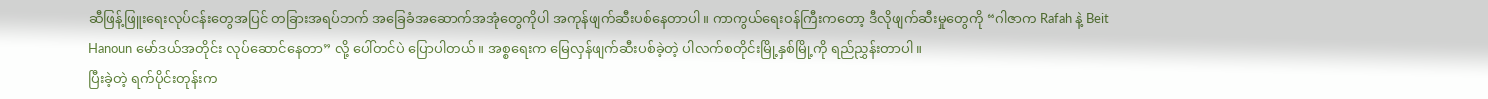ဆီဖြန့်ဖြူးရေးလုပ်ငန်းတွေအပြင် တခြားအရပ်ဘက် အခြေခံအဆောက်အအုံတွေကိုပါ အကုန်ဖျက်ဆီးပစ်နေတာပါ။ ကာကွယ်ရေးဝန်ကြီးကတော့ ဒီလိုဖျက်ဆီးမှုတွေကို “ဂါဇာက Rafah နဲ့ Beit Hanoun မော်ဒယ်အတိုင်း လုပ်ဆောင်နေတာ” လို့ ပေါ်တင်ပဲ ပြောပါတယ်။ အစ္စရေးက မြေလှန်ဖျက်ဆီးပစ်ခဲ့တဲ့ ပါလက်စတိုင်းမြို့နှစ်မြို့ကို ရည်ညွှန်းတာပါ။
ပြီးခဲ့တဲ့ ရက်ပိုင်းတုန်းက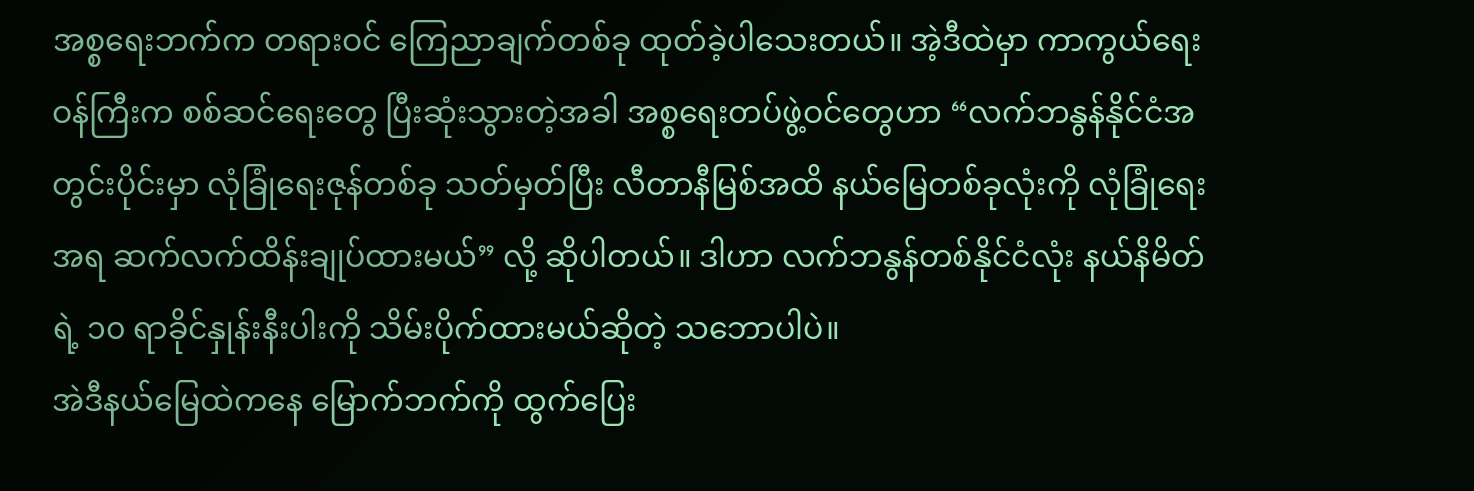အစ္စရေးဘက်က တရားဝင် ကြေညာချက်တစ်ခု ထုတ်ခဲ့ပါသေးတယ်။ အဲ့ဒီထဲမှာ ကာကွယ်ရေးဝန်ကြီးက စစ်ဆင်ရေးတွေ ပြီးဆုံးသွားတဲ့အခါ အစ္စရေးတပ်ဖွဲ့ဝင်တွေဟာ “လက်ဘနွန်နိုင်ငံအတွင်းပိုင်းမှာ လုံခြုံရေးဇုန်တစ်ခု သတ်မှတ်ပြီး လီတာနီမြစ်အထိ နယ်မြေတစ်ခုလုံးကို လုံခြုံရေးအရ ဆက်လက်ထိန်းချုပ်ထားမယ်” လို့ ဆိုပါတယ်။ ဒါဟာ လက်ဘနွန်တစ်နိုင်ငံလုံး နယ်နိမိတ်ရဲ့ ၁၀ ရာခိုင်နှုန်းနီးပါးကို သိမ်းပိုက်ထားမယ်ဆိုတဲ့ သဘောပါပဲ။
အဲဒီနယ်မြေထဲကနေ မြောက်ဘက်ကို ထွက်ပြေး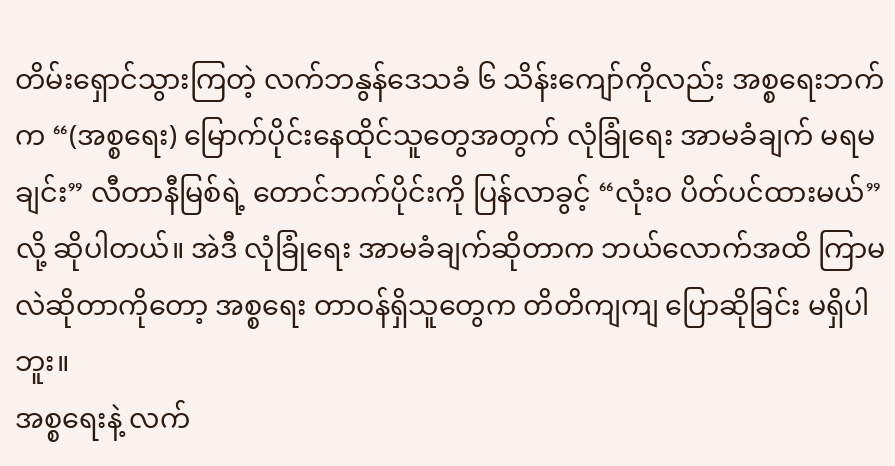တိမ်းရှောင်သွားကြတဲ့ လက်ဘနွန်ဒေသခံ ၆ သိန်းကျော်ကိုလည်း အစ္စရေးဘက်က “(အစ္စရေး) မြောက်ပိုင်းနေထိုင်သူတွေအတွက် လုံခြုံရေး အာမခံချက် မရမချင်း” လီတာနီမြစ်ရဲ့ တောင်ဘက်ပိုင်းကို ပြန်လာခွင့် “လုံးဝ ပိတ်ပင်ထားမယ်” လို့ ဆိုပါတယ်။ အဲဒီ လုံခြုံရေး အာမခံချက်ဆိုတာက ဘယ်လောက်အထိ ကြာမလဲဆိုတာကိုတော့ အစ္စရေး တာဝန်ရှိသူတွေက တိတိကျကျ ပြောဆိုခြင်း မရှိပါဘူး။
အစ္စရေးနဲ့ လက်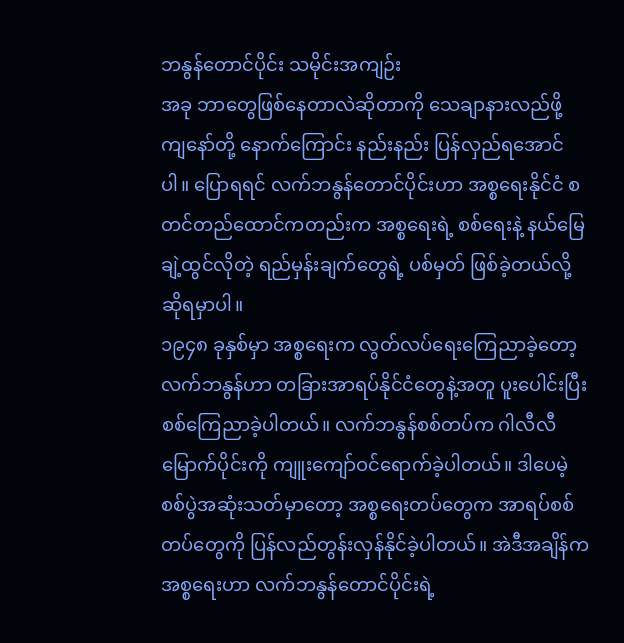ဘနွန်တောင်ပိုင်း သမိုင်းအကျဉ်း
အခု ဘာတွေဖြစ်နေတာလဲဆိုတာကို သေချာနားလည်ဖို့ ကျနော်တို့ နောက်ကြောင်း နည်းနည်း ပြန်လှည်ရအောင်ပါ။ ပြောရရင် လက်ဘနွန်တောင်ပိုင်းဟာ အစ္စရေးနိုင်ငံ စတင်တည်ထောင်ကတည်းက အစ္စရေးရဲ့ စစ်ရေးနဲ့ နယ်မြေချဲ့ထွင်လိုတဲ့ ရည်မှန်းချက်တွေရဲ့ ပစ်မှတ် ဖြစ်ခဲ့တယ်လို့ ဆိုရမှာပါ။
၁၉၄၈ ခုနှစ်မှာ အစ္စရေးက လွတ်လပ်ရေးကြေညာခဲ့တော့ လက်ဘနွန်ဟာ တခြားအာရပ်နိုင်ငံတွေနဲ့အတူ ပူးပေါင်းပြီး စစ်ကြေညာခဲ့ပါတယ်။ လက်ဘနွန်စစ်တပ်က ဂါလီလီ မြောက်ပိုင်းကို ကျူးကျော်ဝင်ရောက်ခဲ့ပါတယ်။ ဒါပေမဲ့ စစ်ပွဲအဆုံးသတ်မှာတော့ အစ္စရေးတပ်တွေက အာရပ်စစ်တပ်တွေကို ပြန်လည်တွန်းလှန်နိုင်ခဲ့ပါတယ်။ အဲဒီအချိန်က အစ္စရေးဟာ လက်ဘနွန်တောင်ပိုင်းရဲ့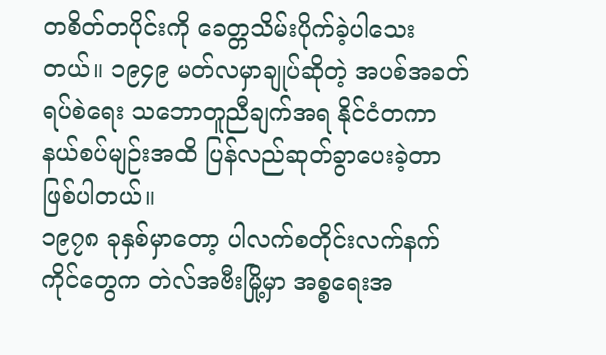တစိတ်တပိုင်းကို ခေတ္တသိမ်းပိုက်ခဲ့ပါသေးတယ်။ ၁၉၄၉ မတ်လမှာချုပ်ဆိုတဲ့ အပစ်အခတ်ရပ်စဲရေး သဘောတူညီချက်အရ နိုင်ငံတကာနယ်စပ်မျဉ်းအထိ ပြန်လည်ဆုတ်ခွာပေးခဲ့တာ ဖြစ်ပါတယ်။
၁၉၇၈ ခုနှစ်မှာတော့ ပါလက်စတိုင်းလက်နက်ကိုင်တွေက တဲလ်အဗီးမြို့မှာ အစ္စရေးအ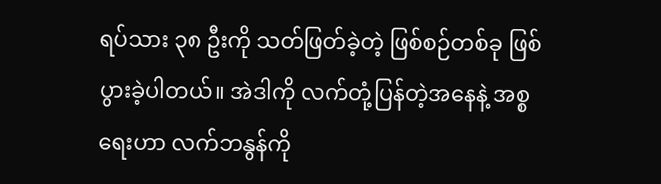ရပ်သား ၃၈ ဦးကို သတ်ဖြတ်ခဲ့တဲ့ ဖြစ်စဉ်တစ်ခု ဖြစ်ပွားခဲ့ပါတယ်။ အဲဒါကို လက်တုံ့ပြန်တဲ့အနေနဲ့ အစ္စရေးဟာ လက်ဘနွန်ကို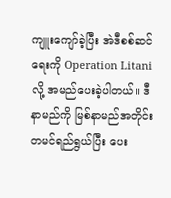ကျူးကျော်ခဲ့ပြီး အဲဒီစစ်ဆင်ရေးကို Operation Litani လို့ အမည်ပေးခဲ့ပါတယ်။ ဒီနာမည်ကို မြစ်နာမည်အတိုင်း တမင်ရည်ရွယ်ပြီး ပေး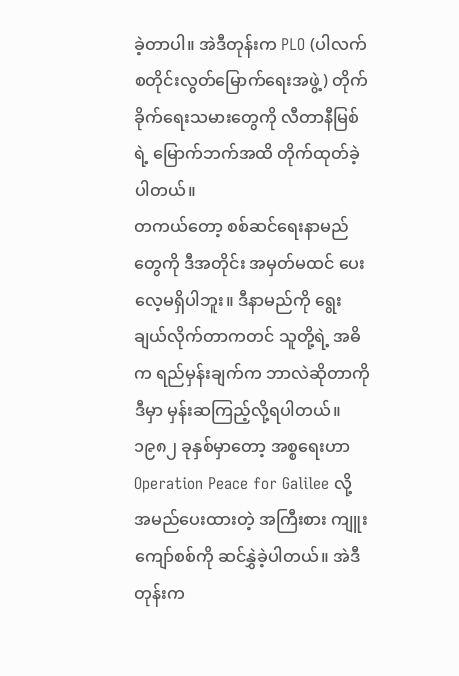ခဲ့တာပါ။ အဲဒီတုန်းက PLO (ပါလက်စတိုင်းလွတ်မြောက်ရေးအဖွဲ့) တိုက်ခိုက်ရေးသမားတွေကို လီတာနီမြစ်ရဲ့ မြောက်ဘက်အထိ တိုက်ထုတ်ခဲ့ပါတယ်။
တကယ်တော့ စစ်ဆင်ရေးနာမည်တွေကို ဒီအတိုင်း အမှတ်မထင် ပေးလေ့မရှိပါဘူး။ ဒီနာမည်ကို ရွေးချယ်လိုက်တာကတင် သူတို့ရဲ့ အဓိက ရည်မှန်းချက်က ဘာလဲဆိုတာကို ဒီမှာ မှန်းဆကြည့်လို့ရပါတယ်။
၁၉၈၂ ခုနှစ်မှာတော့ အစ္စရေးဟာ Operation Peace for Galilee လို့ အမည်ပေးထားတဲ့ အကြီးစား ကျူးကျော်စစ်ကို ဆင်နွှဲခဲ့ပါတယ်။ အဲဒီတုန်းက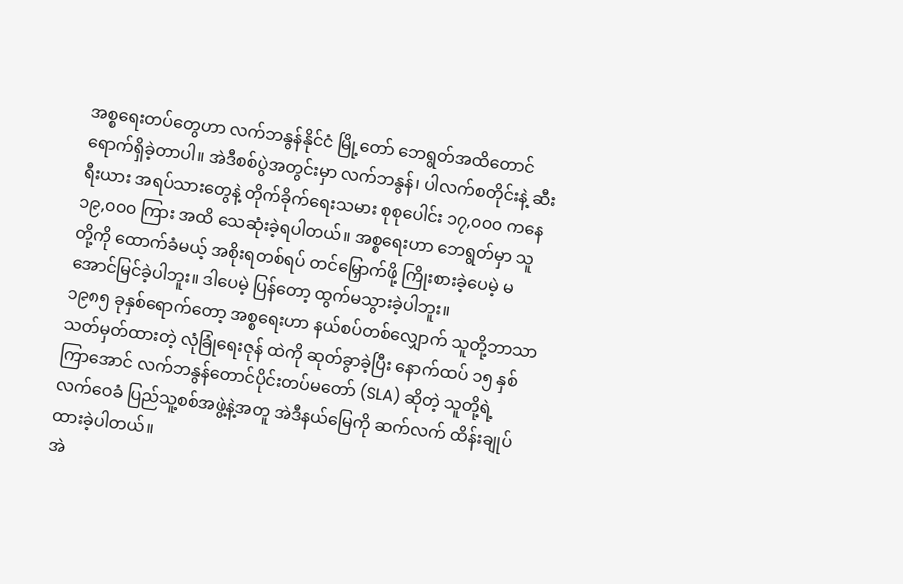အစ္စရေးတပ်တွေဟာ လက်ဘနွန်နိုင်ငံ မြို့တော် ဘေရွတ်အထိတောင် ရောက်ရှိခဲ့တာပါ။ အဲဒီစစ်ပွဲအတွင်းမှာ လက်ဘနွန်၊ ပါလက်စတိုင်းနဲ့ ဆီးရီးယား အရပ်သားတွေနဲ့ တိုက်ခိုက်ရေးသမား စုစုပေါင်း ၁၇,၀၀၀ ကနေ ၁၉,၀၀၀ ကြား အထိ သေဆုံးခဲ့ရပါတယ်။ အစ္စရေးဟာ ဘေရွတ်မှာ သူတို့ကို ထောက်ခံမယ့် အစိုးရတစ်ရပ် တင်မြှောက်ဖို့ ကြိုးစားခဲ့ပေမဲ့ မအောင်မြင်ခဲ့ပါဘူး။ ဒါပေမဲ့ ပြန်တော့ ထွက်မသွားခဲ့ပါဘူး။
၁၉၈၅ ခုနှစ်ရောက်တော့ အစ္စရေးဟာ နယ်စပ်တစ်လျှောက် သူတို့ဘာသာ သတ်မှတ်ထားတဲ့ လုံခြုံရေးဇုန် ထဲကို ဆုတ်ခွာခဲ့ပြီး နောက်ထပ် ၁၅ နှစ်ကြာအောင် လက်ဘနွန်တောင်ပိုင်းတပ်မတော် (SLA) ဆိုတဲ့ သူတို့ရဲ့ လက်ဝေခံ ပြည်သူ့စစ်အဖွဲ့နဲ့အတူ အဲဒီနယ်မြေကို ဆက်လက် ထိန်းချုပ်ထားခဲ့ပါတယ်။
အဲ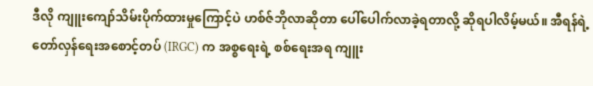ဒီလို ကျူးကျော်သိမ်းပိုက်ထားမှုကြောင့်ပဲ ဟစ်ဇ်ဘိုလာဆိုတာ ပေါ်ပေါက်လာခဲ့ရတာလို့ ဆိုရပါလိမ့်မယ်။ အီရန်ရဲ့ တော်လှန်ရေးအစောင့်တပ် (IRGC) က အစ္စရေးရဲ့ စစ်ရေးအရ ကျူး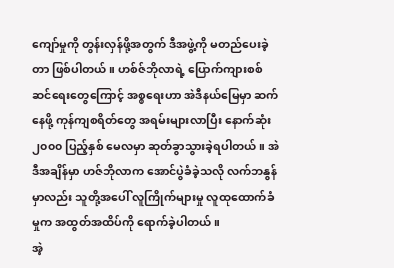ကျော်မှုကို တွန်းလှန်ဖို့အတွက် ဒီအဖွဲ့ကို မတည်ပေးခဲ့တာ ဖြစ်ပါတယ်။ ဟစ်ဇ်ဘိုလာရဲ့ ပြောက်ကျားစစ်ဆင်ရေးတွေကြောင့် အစ္စရေးဟာ အဲဒီနယ်မြေမှာ ဆက်နေဖို့ ကုန်ကျစရိတ်တွေ အရမ်းများလာပြီး နောက်ဆုံး ၂၀၀၀ ပြည့်နှစ် မေလမှာ ဆုတ်ခွာသွားခဲ့ရပါတယ်။ အဲဒီအချိန်မှာ ဟဇ်ဘိုလာက အောင်ပွဲခံခဲ့သလို လက်ဘနွန်မှာလည်း သူတို့အပေါ် လူကြိုက်များမှု လူထုထောက်ခံမှုက အထွတ်အထိပ်ကို ရောက်ခဲ့ပါတယ်။
အဲ့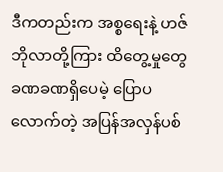ဒီကတည်းက အစ္စရေးနဲ့ ဟဇ်ဘိုလာတို့ကြား ထိတွေ့မှုတွေ ခဏခဏရှိပေမဲ့ ပြောပလောက်တဲ့ အပြန်အလှန်ပစ်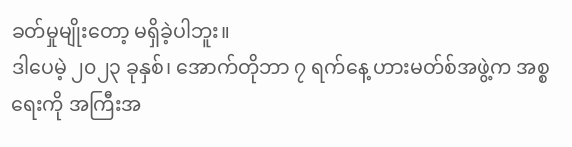ခတ်မှုမျိုးတော့ မရှိခဲ့ပါဘူး။
ဒါပေမဲ့ ၂၀၂၃ ခုနှစ်၊ အောက်တိုဘာ ၇ ရက်နေ့ ဟားမတ်စ်အဖွဲ့က အစ္စရေးကို အကြီးအ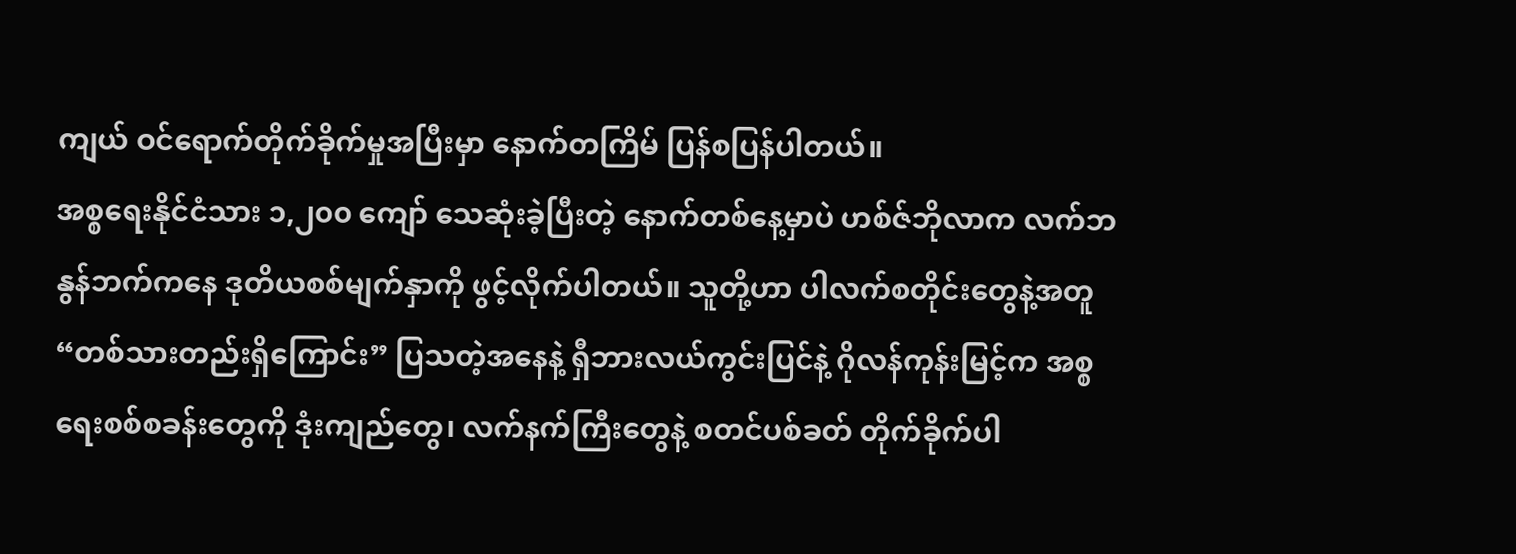ကျယ် ဝင်ရောက်တိုက်ခိုက်မှုအပြီးမှာ နောက်တကြိမ် ပြန်စပြန်ပါတယ်။
အစ္စရေးနိုင်ငံသား ၁,၂၀၀ ကျော် သေဆုံးခဲ့ပြီးတဲ့ နောက်တစ်နေ့မှာပဲ ဟစ်ဇ်ဘိုလာက လက်ဘနွန်ဘက်ကနေ ဒုတိယစစ်မျက်နှာကို ဖွင့်လိုက်ပါတယ်။ သူတို့ဟာ ပါလက်စတိုင်းတွေနဲ့အတူ “တစ်သားတည်းရှိကြောင်း” ပြသတဲ့အနေနဲ့ ရှီဘားလယ်ကွင်းပြင်နဲ့ ဂိုလန်ကုန်းမြင့်က အစ္စရေးစစ်စခန်းတွေကို ဒုံးကျည်တွေ၊ လက်နက်ကြီးတွေနဲ့ စတင်ပစ်ခတ် တိုက်ခိုက်ပါ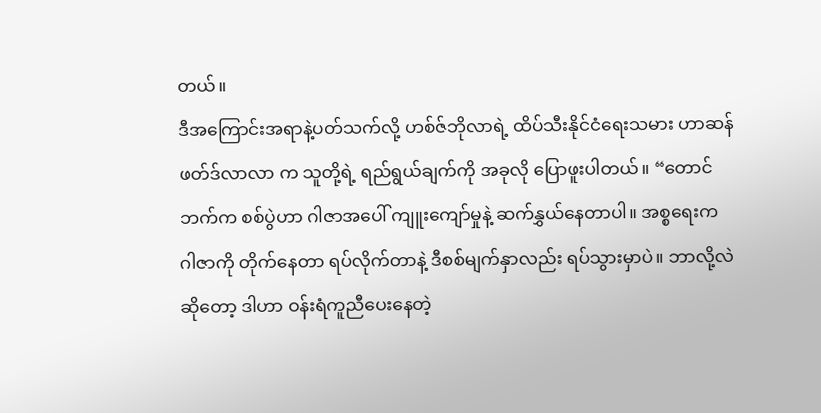တယ်။
ဒီအကြောင်းအရာနဲ့ပတ်သက်လို့ ဟစ်ဇ်ဘိုလာရဲ့ ထိပ်သီးနိုင်ငံရေးသမား ဟာဆန် ဖတ်ဒ်လာလာ က သူတို့ရဲ့ ရည်ရွယ်ချက်ကို အခုလို ပြောဖူးပါတယ်။ “တောင်ဘက်က စစ်ပွဲဟာ ဂါဇာအပေါ် ကျူးကျော်မှုနဲ့ ဆက်နွှယ်နေတာပါ။ အစ္စရေးက ဂါဇာကို တိုက်နေတာ ရပ်လိုက်တာနဲ့ ဒီစစ်မျက်နှာလည်း ရပ်သွားမှာပဲ။ ဘာလို့လဲဆိုတော့ ဒါဟာ ဝန်းရံကူညီပေးနေတဲ့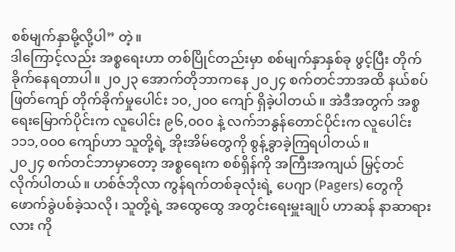စစ်မျက်နှာမို့လို့ပါ” တဲ့။
ဒါကြောင့်လည်း အစ္စရေးဟာ တစ်ပြိုင်တည်းမှာ စစ်မျက်နှာနှစ်ခု ဖွင့်ပြီး တိုက်ခိုက်နေရတာပါ။ ၂၀၂၃ အောက်တိုဘာကနေ ၂၀၂၄ စက်တင်ဘာအထိ နယ်စပ်ဖြတ်ကျော် တိုက်ခိုက်မှုပေါင်း ၁၀,၂၀၀ ကျော် ရှိခဲ့ပါတယ်။ အဲဒီအတွက် အစ္စရေးမြောက်ပိုင်းက လူပေါင်း ၉၆,၀၀၀ နဲ့ လက်ဘနွန်တောင်ပိုင်းက လူပေါင်း ၁၁၁,၀၀၀ ကျော်ဟာ သူတို့ရဲ့ အိုးအိမ်တွေကို စွန့်ခွာခဲ့ကြရပါတယ်။
၂၀၂၄ စက်တင်ဘာမှာတော့ အစ္စရေးက စစ်ရှိန်ကို အကြီးအကျယ် မြှင့်တင်လိုက်ပါတယ်။ ဟစ်ဇ်ဘိုလာ ကွန်ရက်တစ်ခုလုံးရဲ့ ပေဂျာ (Pagers) တွေကို ဖောက်ခွဲပစ်ခဲ့သလို၊ သူတို့ရဲ့ အထွေထွေ အတွင်းရေးမှူးချုပ် ဟာဆန် နာဆာရားလား ကို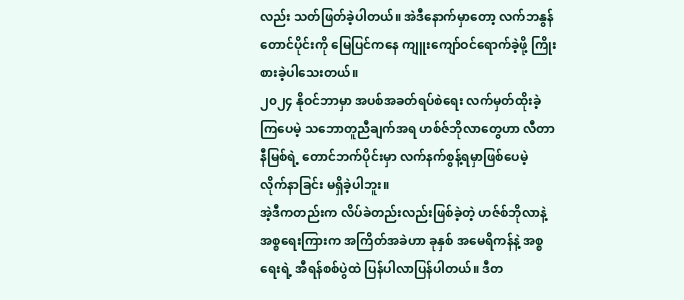လည်း သတ်ဖြတ်ခဲ့ပါတယ်။ အဲဒီနောက်မှာတော့ လက်ဘနွန်တောင်ပိုင်းကို မြေပြင်ကနေ ကျူးကျော်ဝင်ရောက်ခဲ့ဖို့ ကြိုးစားခဲ့ပါသေးတယ်။
၂၀၂၄ နိုဝင်ဘာမှာ အပစ်အခတ်ရပ်စဲရေး လက်မှတ်ထိုးခဲ့ကြပေမဲ့ သဘောတူညီချက်အရ ဟစ်ဇ်ဘိုလာတွေဟာ လီတာနီမြစ်ရဲ့ တောင်ဘက်ပိုင်းမှာ လက်နက်စွန့်ရမှာဖြစ်ပေမဲ့ လိုက်နာခြင်း မရှိခဲ့ပါဘူး။
အဲ့ဒီကတည်းက လိပ်ခဲတည်းလည်းဖြစ်ခဲ့တဲ့ ဟဇ်စ်ဘိုလာနဲ့ အစ္စရေးကြားက အကြိတ်အခဲဟာ ခုနှစ် အမေရိကန်နဲ့ အစ္စရေးရဲ့ အီရန်စစ်ပွဲထဲ ပြန်ပါလာပြန်ပါတယ်။ ဒီတ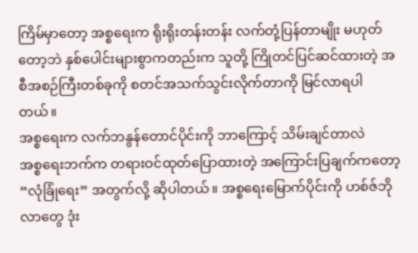ကြိမ်မှာတော့ အစ္စရေးက ရိုးရိုးတန်းတန်း လက်တုံ့ပြန်တာမျိုး မဟုတ်တော့ဘဲ နှစ်ပေါင်းများစွာကတည်းက သူတို့ ကြိုတင်ပြင်ဆင်ထားတဲ့ အစီအစဉ်ကြီးတစ်ခုကို စတင်အသက်သွင်းလိုက်တာကို မြင်လာရပါတယ်။
အစ္စရေးက လက်ဘနွန်တောင်ပိုင်းကို ဘာကြောင့် သိမ်းချင်တာလဲ
အစ္စရေးဘက်က တရားဝင်ထုတ်ပြောထားတဲ့ အကြောင်းပြချက်ကတော့ “လုံခြုံရေး” အတွက်လို့ ဆိုပါတယ်။ အစ္စရေးမြောက်ပိုင်းကို ဟစ်ဇ်ဘိုလာတွေ ဒုံး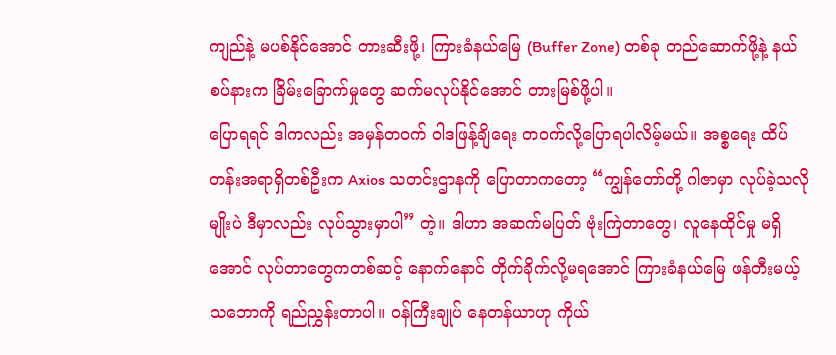ကျည်နဲ့ မပစ်နိုင်အောင် တားဆီးဖို့၊ ကြားခံနယ်မြေ (Buffer Zone) တစ်ခု တည်ဆောက်ဖို့နဲ့ နယ်စပ်နားက ခြိမ်းခြောက်မှုတွေ ဆက်မလုပ်နိုင်အောင် တားမြစ်ဖို့ပါ။
ပြောရရင် ဒါကလည်း အမှန်တဝက် ဝါဒဖြန့်ချိရေး တဝက်လို့ပြောရပါလိမ့်မယ်။ အစ္စရေး ထိပ်တန်းအရာရှိတစ်ဦးက Axios သတင်းဌာနကို ပြောတာကတော့ “ကျွန်တော်တို့ ဂါဇာမှာ လုပ်ခဲ့သလိုမျိုးပဲ ဒီမှာလည်း လုပ်သွားမှာပါ” တဲ့။ ဒါဟာ အဆက်မပြတ် ဗုံးကြဲတာတွေ၊ လူနေထိုင်မှု မရှိအောင် လုပ်တာတွေကတစ်ဆင့် နောက်နောင် တိုက်ခိုက်လို့မရအောင် ကြားခံနယ်မြေ ဖန်တီးမယ့်သဘောကို ရည်ညွှန်းတာပါ။ ဝန်ကြီးချုပ် နေတန်ယာဟု ကိုယ်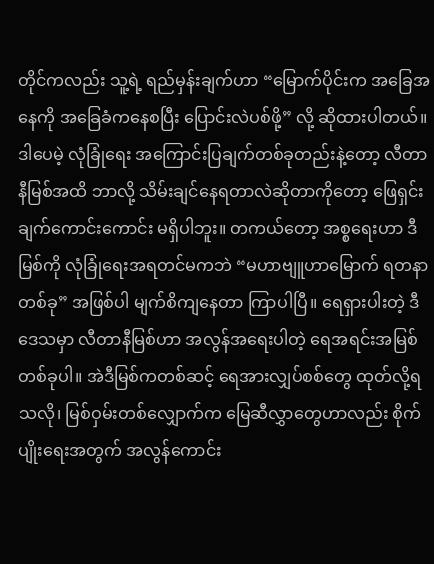တိုင်ကလည်း သူ့ရဲ့ ရည်မှန်းချက်ဟာ “မြောက်ပိုင်းက အခြေအနေကို အခြေခံကနေစပြီး ပြောင်းလဲပစ်ဖို့” လို့ ဆိုထားပါတယ်။
ဒါပေမဲ့ လုံခြုံရေး အကြောင်းပြချက်တစ်ခုတည်းနဲ့တော့ လီတာနီမြစ်အထိ ဘာလို့ သိမ်းချင်နေရတာလဲဆိုတာကိုတော့ ဖြေရှင်းချက်ကောင်းကောင်း မရှိပါဘူး။ တကယ်တော့ အစ္စရေးဟာ ဒီမြစ်ကို လုံခြုံရေးအရတင်မကဘဲ “မဟာဗျူဟာမြောက် ရတနာတစ်ခု” အဖြစ်ပါ မျက်စိကျနေတာ ကြာပါပြီ။ ရေရှားပါးတဲ့ ဒီဒေသမှာ လီတာနီမြစ်ဟာ အလွန်အရေးပါတဲ့ ရေအရင်းအမြစ်တစ်ခုပါ။ အဲဒီမြစ်ကတစ်ဆင့် ရေအားလျှပ်စစ်တွေ ထုတ်လို့ရသလို၊ မြစ်ဝှမ်းတစ်လျှောက်က မြေဆီလွှာတွေဟာလည်း စိုက်ပျိုးရေးအတွက် အလွန်ကောင်း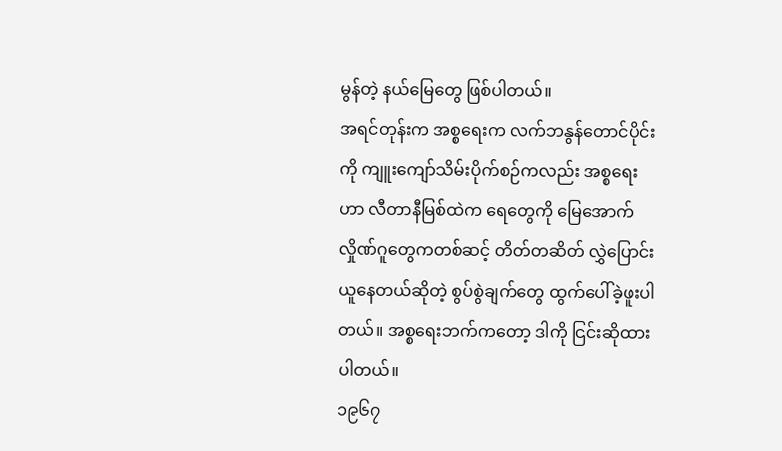မွန်တဲ့ နယ်မြေတွေ ဖြစ်ပါတယ်။
အရင်တုန်းက အစ္စရေးက လက်ဘနွန်တောင်ပိုင်းကို ကျူးကျော်သိမ်းပိုက်စဉ်ကလည်း အစ္စရေးဟာ လီတာနီမြစ်ထဲက ရေတွေကို မြေအောက်လှိုဏ်ဂူတွေကတစ်ဆင့် တိတ်တဆိတ် လွှဲပြောင်းယူနေတယ်ဆိုတဲ့ စွပ်စွဲချက်တွေ ထွက်ပေါ်ခဲ့ဖူးပါတယ်။ အစ္စရေးဘက်ကတော့ ဒါကို ငြင်းဆိုထားပါတယ်။
၁၉၆၇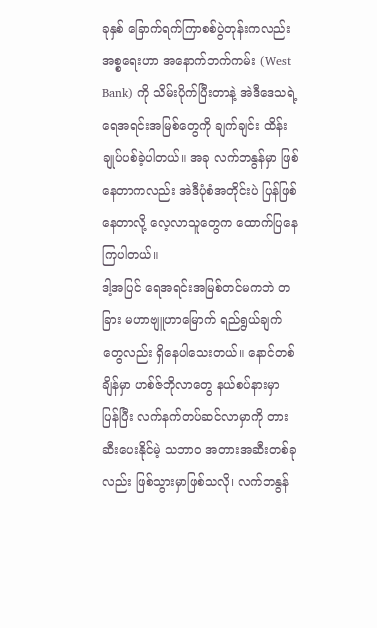ခုနှစ် ခြောက်ရက်ကြာစစ်ပွဲတုန်းကလည်း အစ္စရေးဟာ အနောက်ဘက်ကမ်း (West Bank) ကို သိမ်းပိုက်ပြီးတာနဲ့ အဲဒီဒေသရဲ့ ရေအရင်းအမြစ်တွေကို ချက်ချင်း ထိန်းချုပ်ပစ်ခဲ့ပါတယ်။ အခု လက်ဘနွန်မှာ ဖြစ်နေတာကလည်း အဲဒီပုံစံအတိုင်းပဲ ပြန်ဖြစ်နေတာလို့ လေ့လာသူတွေက ထောက်ပြနေကြပါတယ်။
ဒါ့အပြင် ရေအရင်းအမြစ်တင်မကဘဲ တခြား မဟာဗျူဟာမြောက် ရည်ရွယ်ချက်တွေလည်း ရှိနေပါသေးတယ်။ နောင်တစ်ချိန်မှာ ဟစ်ဇ်ဘိုလာတွေ နယ်စပ်နားမှာ ပြန်ပြီး လက်နက်တပ်ဆင်လာမှာကို တားဆီးပေးနိုင်မဲ့ သဘာဝ အတားအဆီးတစ်ခုလည်း ဖြစ်သွားမှာဖြစ်သလို၊ လက်ဘနွန်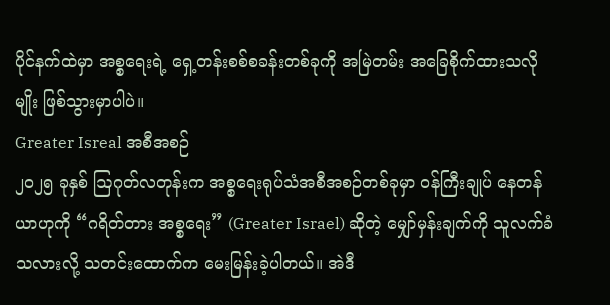ပိုင်နက်ထဲမှာ အစ္စရေးရဲ့ ရှေ့တန်းစစ်စခန်းတစ်ခုကို အမြဲတမ်း အခြေစိုက်ထားသလိုမျိုး ဖြစ်သွားမှာပါပဲ။
Greater Isreal အစီအစဉ်
၂၀၂၅ ခုနှစ် ဩဂုတ်လတုန်းက အစ္စရေးရုပ်သံအစီအစဉ်တစ်ခုမှာ ဝန်ကြီးချုပ် နေတန်ယာဟုကို “ဂရိတ်တား အစ္စရေး” (Greater Israel) ဆိုတဲ့ မျှော်မှန်းချက်ကို သူလက်ခံသလားလို့ သတင်းထောက်က မေးမြန်းခဲ့ပါတယ်။ အဲဒီ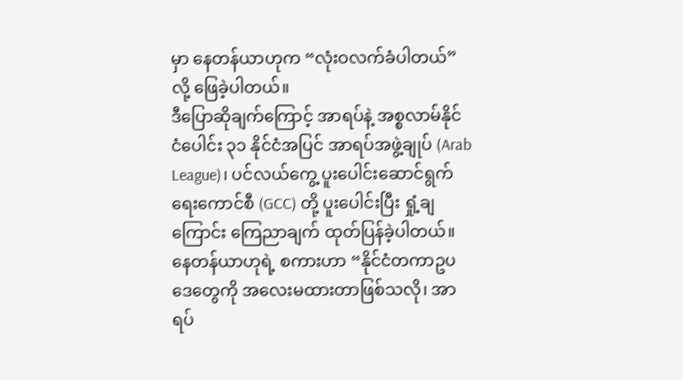မှာ နေတန်ယာဟုက “လုံးဝလက်ခံပါတယ်” လို့ ဖြေခဲ့ပါတယ်။
ဒီပြောဆိုချက်ကြောင့် အာရပ်နဲ့ အစ္စလာမ်နိုင်ငံပေါင်း ၃၁ နိုင်ငံအပြင် အာရပ်အဖွဲ့ချုပ် (Arab League)၊ ပင်လယ်ကွေ့ ပူးပေါင်းဆောင်ရွက်ရေးကောင်စီ (GCC) တို့ ပူးပေါင်းပြီး ရှုံ့ချကြောင်း ကြေညာချက် ထုတ်ပြန်ခဲ့ပါတယ်။ နေတန်ယာဟုရဲ့ စကားဟာ “နိုင်ငံတကာဥပဒေတွေကို အလေးမထားတာဖြစ်သလို၊ အာရပ်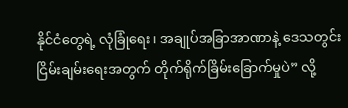နိုင်ငံတွေရဲ့ လုံခြုံရေး၊ အချုပ်အခြာအာဏာနဲ့ ဒေသတွင်း ငြိမ်းချမ်းရေးအတွက် တိုက်ရိုက်ခြိမ်းခြောက်မှုပဲ” လို့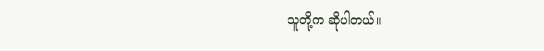သူတို့က ဆိုပါတယ်။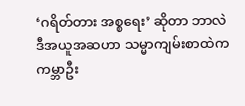‘ဂရိတ်တား အစ္စရေး’ ဆိုတာ ဘာလဲ
ဒီအယူအဆဟာ သမ္မာကျမ်းစာထဲက ကမ္ဘာဦး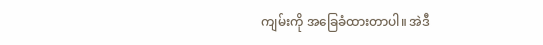ကျမ်းကို အခြေခံထားတာပါ။ အဲဒီ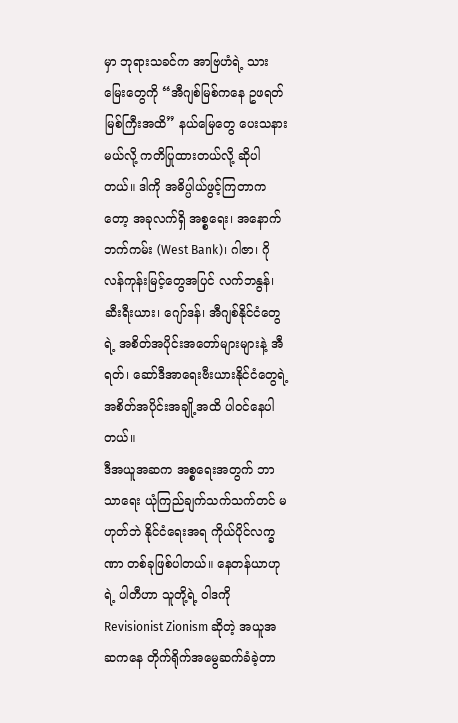မှာ ဘုရားသခင်က အာဗြဟံရဲ့ သားမြေးတွေကို “အီဂျစ်မြစ်ကနေ ဥဖရတ်မြစ်ကြီးအထိ” နယ်မြေတွေ ပေးသနားမယ်လို့ ကတိပြုထားတယ်လို့ ဆိုပါတယ်။ ဒါကို အဓိပ္ပါယ်ဖွင့်ကြတာကတော့ အခုလက်ရှိ အစ္စရေး၊ အနောက်ဘက်ကမ်း (West Bank)၊ ဂါဇာ၊ ဂိုလန်ကုန်းမြင့်တွေအပြင် လက်ဘနွန်၊ ဆီးရီးယား၊ ဂျော်ဒန်၊ အီဂျစ်နိုင်ငံတွေရဲ့ အစိတ်အပိုင်းအတော်များများနဲ့ အီရတ်၊ ဆော်ဒီအာရေးဗီးယားနိုင်ငံတွေရဲ့ အစိတ်အပိုင်းအချို့အထိ ပါဝင်နေပါတယ်။
ဒီအယူအဆက အစ္စရေးအတွက် ဘာသာရေး ယုံကြည်ချက်သက်သက်တင် မဟုတ်ဘဲ နိုင်ငံရေးအရ ကိုယ်ပိုင်လက္ခဏာ တစ်ခုဖြစ်ပါတယ်။ နေတန်ယာဟုရဲ့ ပါတီဟာ သူတို့ရဲ့ ဝါဒကို Revisionist Zionism ဆိုတဲ့ အယူအဆကနေ တိုက်ရိုက်အမွေဆက်ခံခဲ့တာ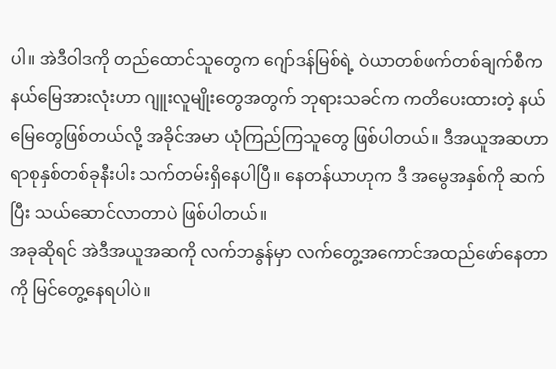ပါ။ အဲဒီဝါဒကို တည်ထောင်သူတွေက ဂျော်ဒန်မြစ်ရဲ့ ဝဲယာတစ်ဖက်တစ်ချက်စီက နယ်မြေအားလုံးဟာ ဂျူးလူမျိုးတွေအတွက် ဘုရားသခင်က ကတိပေးထားတဲ့ နယ်မြေတွေဖြစ်တယ်လို့ အခိုင်အမာ ယုံကြည်ကြသူတွေ ဖြစ်ပါတယ်။ ဒီအယူအဆဟာ ရာစုနှစ်တစ်ခုနီးပါး သက်တမ်းရှိနေပါပြီ။ နေတန်ယာဟုက ဒီ အမွေအနှစ်ကို ဆက်ပြီး သယ်ဆောင်လာတာပဲ ဖြစ်ပါတယ်။
အခုဆိုရင် အဲဒီအယူအဆကို လက်ဘနွန်မှာ လက်တွေ့အကောင်အထည်ဖော်နေတာကို မြင်တွေ့နေရပါပဲ။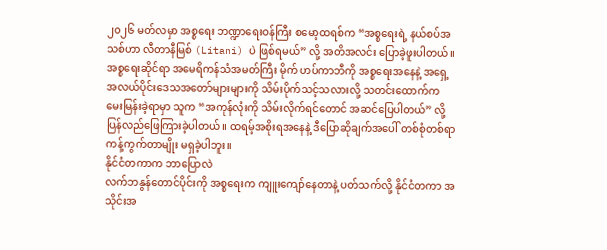၂၀၂၆ မတ်လမှာ အစ္စရေး ဘဏ္ဍာရေးဝန်ကြီး စမော့ထရစ်က “အစ္စရေးရဲ့ နယ်စပ်အသစ်ဟာ လီတာနီမြစ် (Litani) ပဲ ဖြစ်ရမယ်” လို့ အတိအလင်း ပြောခဲ့ဖူးပါတယ်။
အစ္စရေးဆိုင်ရာ အမေရိကန်သံအမတ်ကြီး မိုက် ဟပ်ကာဘီကို အစ္စရေးအနေနဲ့ အရှေ့အလယ်ပိုင်းဒေသအတော်များများကို သိမ်းပိုက်သင့်သလားလို့ သတင်းထောက်က မေးမြန်းခဲ့ရာမှာ သူက “အကုန်လုံးကို သိမ်းလိုက်ရင်တောင် အဆင်ပြေပါတယ်” လို့ ပြန်လည်ဖြေကြားခဲ့ပါတယ်။ ထရမ့်အစိုးရအနေနဲ့ ဒီပြောဆိုချက်အပေါ် တစ်စုံတစ်ရာ ကန့်ကွက်တာမျိုး မရှခဲ့ပါဘူး။
နိုင်ငံတကာက ဘာပြောလဲ
လက်ဘနွန်တောင်ပိုင်းကို အစ္စရေးက ကျူးကျော်နေတာနဲ့ ပတ်သက်လို့ နိုင်ငံတကာ အသိုင်းအ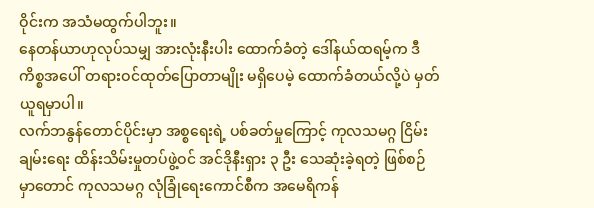ဝိုင်းက အသံမထွက်ပါဘူး။
နေတန်ယာဟုလုပ်သမျှ အားလုံးနီးပါး ထောက်ခံတဲ့ ဒေါ်နယ်ထရမ့်က ဒီကိစ္စအပေါ် တရားဝင်ထုတ်ပြောတာမျိုး မရှိပေမဲ့ ထောက်ခံတယ်လို့ပဲ မှတ်ယူရမှာပါ။
လက်ဘနွန်တောင်ပိုင်းမှာ အစ္စရေးရဲ့ ပစ်ခတ်မှုကြောင့် ကုလသမဂ္ဂ ငြိမ်းချမ်းရေး ထိန်းသိမ်းမှုတပ်ဖွဲ့ဝင် အင်ဒိုနီးရှား ၃ ဦး သေဆုံးခဲ့ရတဲ့ ဖြစ်စဉ်မှာတောင် ကုလသမဂ္ဂ လုံခြုံရေးကောင်စီက အမေရိကန်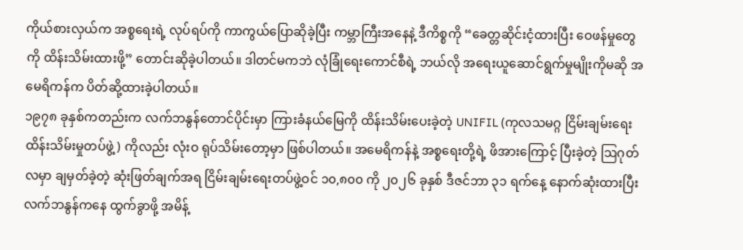ကိုယ်စားလှယ်က အစ္စရေးရဲ့ လုပ်ရပ်ကို ကာကွယ်ပြောဆိုခဲ့ပြီး ကမ္ဘာကြီးအနေနဲ့ ဒီကိစ္စကို “ခေတ္တဆိုင်းငံ့ထားပြီး ဝေဖန်မှုတွေကို ထိန်းသိမ်းထားဖို့” တောင်းဆိုခဲ့ပါတယ်။ ဒါတင်မကဘဲ လုံခြုံရေးကောင်စီရဲ့ ဘယ်လို အရေးယူဆောင်ရွက်မှုမျိုးကိုမဆို အမေရိကန်က ပိတ်ဆို့ထားခဲ့ပါတယ်။
၁၉၇၈ ခုနှစ်ကတည်းက လက်ဘနွန်တောင်ပိုင်းမှာ ကြားခံနယ်မြေကို ထိန်းသိမ်းပေးခဲ့တဲ့ UNIFIL (ကုလသမဂ္ဂ ငြိမ်းချမ်းရေး ထိန်းသိမ်းမှုတပ်ဖွဲ့) ကိုလည်း လုံးဝ ရုပ်သိမ်းတော့မှာ ဖြစ်ပါတယ်။ အမေရိကန်နဲ့ အစ္စရေးတို့ရဲ့ ဖိအားကြောင့် ပြီးခဲ့တဲ့ ဩဂုတ်လမှာ ချမှတ်ခဲ့တဲ့ ဆုံးဖြတ်ချက်အရ ငြိမ်းချမ်းရေးတပ်ဖွဲ့ဝင် ၁၀,၈၀၀ ကို ၂၀၂၆ ခုနှစ် ဒီဇင်ဘာ ၃၁ ရက်နေ့ နောက်ဆုံးထားပြီး လက်ဘနွန်ကနေ ထွက်ခွာဖို့ အမိန့်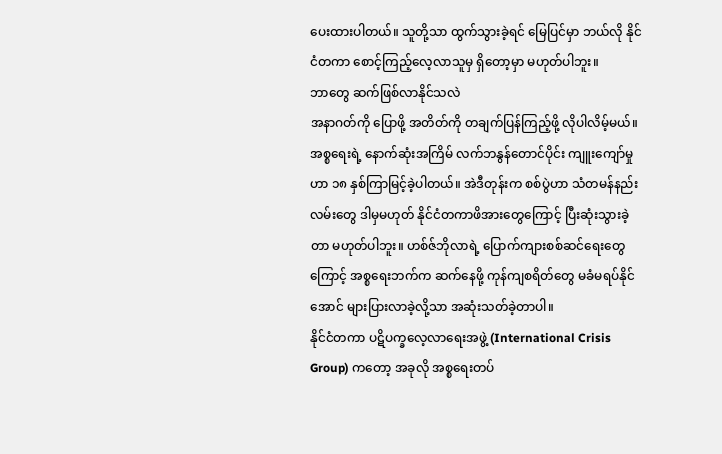ပေးထားပါတယ်။ သူတို့သာ ထွက်သွားခဲ့ရင် မြေပြင်မှာ ဘယ်လို နိုင်ငံတကာ စောင့်ကြည့်လေ့လာသူမှ ရှိတော့မှာ မဟုတ်ပါဘူး။
ဘာတွေ ဆက်ဖြစ်လာနိုင်သလဲ
အနာဂတ်ကို ပြောဖို့ အတိတ်ကို တချက်ပြန်ကြည့်ဖို့ လိုပါလိမ့်မယ်။
အစ္စရေးရဲ့ နောက်ဆုံးအကြိမ် လက်ဘနွန်တောင်ပိုင်း ကျူးကျော်မှုဟာ ၁၈ နှစ်ကြာမြင့်ခဲ့ပါတယ်။ အဲဒီတုန်းက စစ်ပွဲဟာ သံတမန်နည်းလမ်းတွေ ဒါမှမဟုတ် နိုင်ငံတကာဖိအားတွေကြောင့် ပြီးဆုံးသွားခဲ့တာ မဟုတ်ပါဘူး။ ဟစ်ဇ်ဘိုလာရဲ့ ပြောက်ကျားစစ်ဆင်ရေးတွေကြောင့် အစ္စရေးဘက်က ဆက်နေဖို့ ကုန်ကျစရိတ်တွေ မခံမရပ်နိုင်အောင် များပြားလာခဲ့လို့သာ အဆုံးသတ်ခဲ့တာပါ။
နိုင်ငံတကာ ပဋိပက္ခလေ့လာရေးအဖွဲ့ (International Crisis Group) ကတော့ အခုလို အစ္စရေးတပ်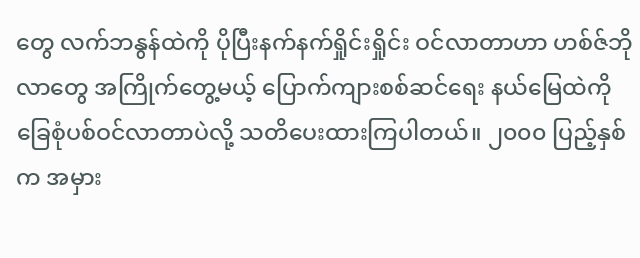တွေ လက်ဘနွန်ထဲကို ပိုပြီးနက်နက်ရှိုင်းရှိုင်း ဝင်လာတာဟာ ဟစ်ဇ်ဘိုလာတွေ အကြိုက်တွေ့မယ့် ပြောက်ကျားစစ်ဆင်ရေး နယ်မြေထဲကို ခြေစုံပစ်ဝင်လာတာပဲလို့ သတိပေးထားကြပါတယ်။ ၂၀၀၀ ပြည့်နှစ်က အမှား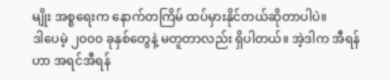မျိုး အစ္စရေးက နောက်တကြိမ် ထပ်မှားနိုင်တယ်ဆိုတာပါပဲ။
ဒါပေမဲ့ ၂၀၀၀ ခုနှစ်တွေနဲ့ မတူတာလည်း ရှိပါတယ်။ အဲ့ဒါက အီရန်ဟာ အရင်အီရန်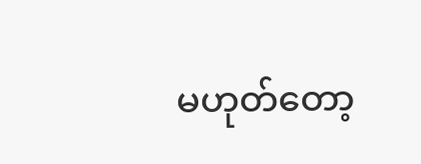မဟုတ်တော့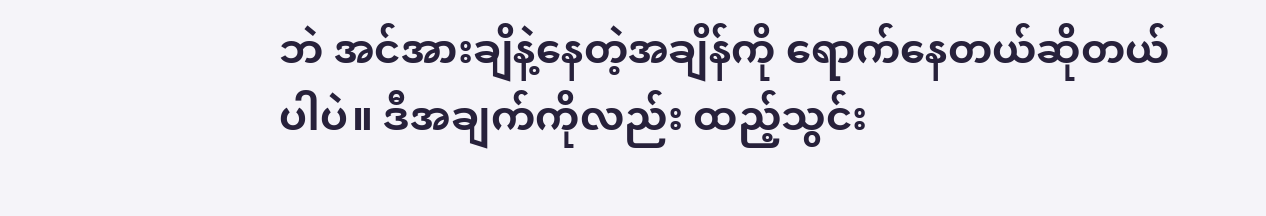ဘဲ အင်အားချိနဲ့နေတဲ့အချိန်ကို ရောက်နေတယ်ဆိုတယ်ပါပဲ။ ဒီအချက်ကိုလည်း ထည့်သွင်း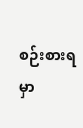စဉ်းစားရမှာ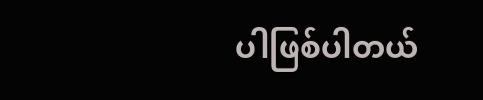ပါဖြစ်ပါတယ်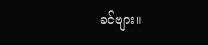ခင်ဗျား။